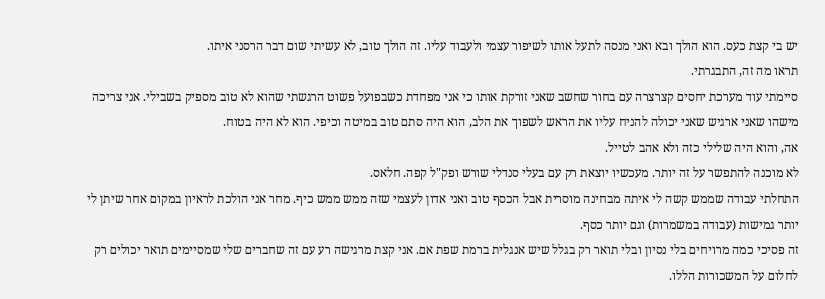יש בי קצת כעס. הוא הולך ובא ואני מנסה לתעל אותו לשיפור עצמי ולעבוד עליו. זה הולך טוב, לא עשיתי שום דבר הרסני איתו.
תראו מה זה, התבגרתי.
סיימתי עוד מערכת יחסים קצרצרה עם בחור שחשב שאני זורקת אותו כי אני מפחדת כשבפועל פשוט הרגשתי שהוא לא טוב מספיק בשבילי. אני צריכה מישהו שאני ארגיש שאני יכולה להניח עליו את הראש לשפוך את הלב, הוא היה סתם טוב במיטה וכיפי. הוא לא היה בטוח.
אה, והוא היה שלילי כזה ולא אהב לטייל.
לא מוכנה להתפשר על זה יותר. מעכשיו יוצאת רק עם בעלי סנדלי שורש ופק"ל קפה. חלאס.
התחלתי עבודה שממש קשה לי איתה מבחינה מוסרית אבל הכסף טוב ואני אדון לעצמי שזה ממש ממש כיף. מחר אני הולכת לראיון במקום אחר שיתן לי יותר גמישות (עבודה במשמרות) וגם יותר כסף.
זה פסיכי כמה מרויחים בלי נסיון ובלי תואר רק בגלל שיש אנגלית ברמת שפת אם. אני קצת מרגישה רע עם זה שחברים שלי שמסיימים תואר יכולים רק לחלום על המשכורות הללו.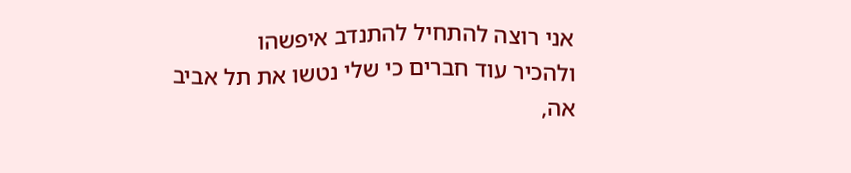אני רוצה להתחיל להתנדב איפשהו
ולהכיר עוד חברים כי שלי נטשו את תל אביב
אה,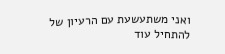ואני משתעשעת עם הרעיון של להתחיל עוד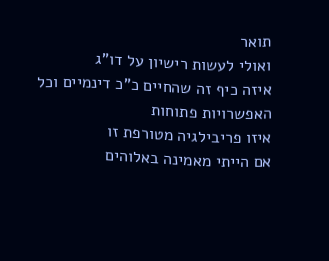תואר
ואולי לעשות רישיון על דו"ג
איזה כיף זה שהחיים כ"כ דינמיים וכל האפשרויות פתוחות
איזו פריבילגיה מטורפת זו
אם הייתי מאמינה באלוהים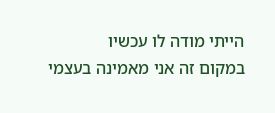הייתי מודה לו עכשיו
במקום זה אני מאמינה בעצמי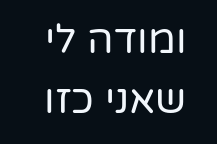ומודה לי שאני כזו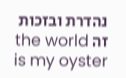נהדרת ובזכות זה the world is my oyster